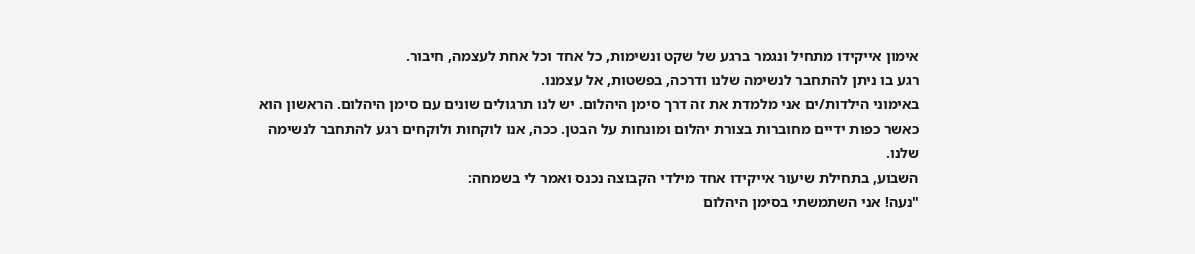אימון אייקידו מתחיל ונגמר ברגע של שקט ונשימות, כל אחד וכל אחת לעצמה, חיבור.
רגע בו ניתן להתחבר לנשימה שלנו ודרכה, בפשטות, אל עצמנו.
באימוני הילדות/ים אני מלמדת את זה דרך סימן היהלום. יש לנו תרגולים שונים עם סימן היהלום. הראשון הוא כאשר כפות ידיים מחוברות בצורת יהלום ומונחות על הבטן. ככה, אנו לוקחות ולוקחים רגע להתחבר לנשימה שלנו.
השבוע, בתחילת שיעור אייקידו אחד מילדי הקבוצה נכנס ואמר לי בשמחה:
"נעה! אני השתמשתי בסימן היהלום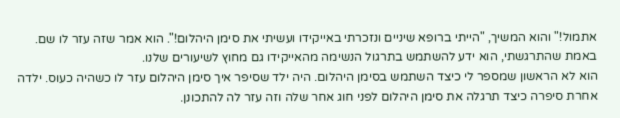אתמול!" והוא המשיך, "הייתי ברופא שיניים ונזכרתי באייקידו ועשיתי את סימן היהלום!". הוא אמר שזה עזר לו שם.
באמת שהתרגשתי, הוא ידע להשתמש בתרגול הנשימה מהאייקידו גם מחוץ לשיעורים שלנו.
הוא לא הראשון שמספר לי כיצד השתמש בסימן היהלום. היה ילד שסיפר איך סימן היהלום עזר לו כשהיה כעוס. ילדה אחרת סיפרה כיצד תרגלה את סימן היהלום לפני חוג אחר שלה וזה עזר לה להתכונן.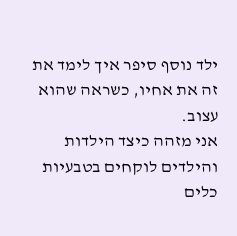ילד נוסף סיפר איך לימד את זה את אחיו, כשראה שהוא עצוב.
אני מזהה כיצד הילדות והילדים לוקחים בטבעיות כלים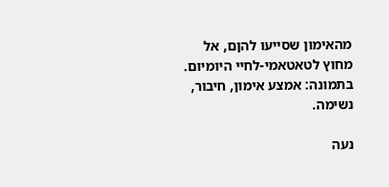מהאימון שסייעו להןם, אל מחוץ לטאטאמי-לחיי היומיום.
בתמונה: אמצע אימון, חיבור, נשימה.

נעה